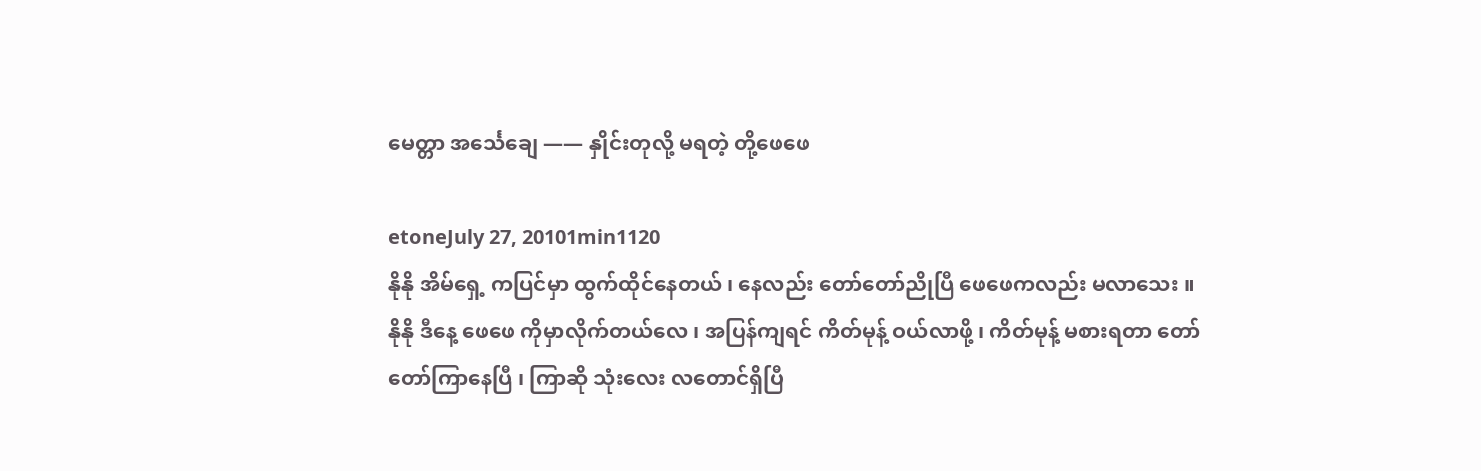မေတ္တာ အင်္သေချေ —— နှိုင်းတုလို့ မရတဲ့ တို့ဖေဖေ

etoneJuly 27, 20101min1120
နိုနို အိမ်ရှေ့ ကပြင်မှာ ထွက်ထိုင်နေတယ် ၊ နေလည်း တော်တော်ညိုပြီ ဖေဖေကလည်း မလာသေး ။
နိုနို ဒီနေ့ ဖေဖေ ကိုမှာလိုက်တယ်လေ ၊ အပြန်ကျရင် ကိတ်မုန့် ဝယ်လာဖို့ ၊ ကိတ်မုန့် မစားရတာ တော်တော်ကြာနေပြီ ၊ ကြာဆို သုံးလေး လတောင်ရှိပြီ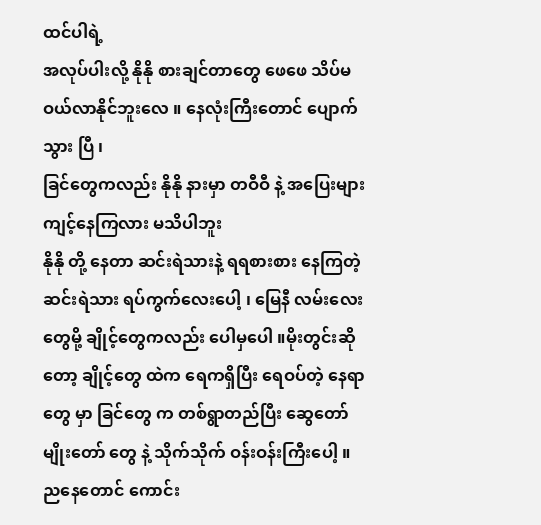ထင်ပါရဲ့
အလုပ်ပါးလို့ နိုနို စားချင်တာတွေ ဖေဖေ သိပ်မဝယ်လာနိုင်ဘူးလေ ။ နေလုံးကြီးတောင် ပျောက်သွား ပြီ ၊
ခြင်တွေကလည်း နိုနို နားမှာ တဝီဝီ နဲ့ အပြေးများ ကျင့်နေကြလား မသိပါဘူး
နိုနို တို့ နေတာ ဆင်းရဲသားနဲ့ ရရစားစား နေကြတဲ့ ဆင်းရဲသား ရပ်ကွက်လေးပေါ့ ၊ မြေနီ လမ်းလေးတွေမို့ ချိုင့်တွေကလည်း ပေါမှပေါ ။မိုးတွင်းဆိုတော့ ချိုင့်တွေ ထဲက ရေကရှိပြီး ရေဝပ်တဲ့ နေရာတွေ မှာ ခြင်တွေ က တစ်ရွာတည်ပြီး ဆွေတော် မျိုးတော် တွေ နဲ့ သိုက်သိုက် ဝန်းဝန်းကြီးပေါ့ ။
ညနေတောင် ကောင်း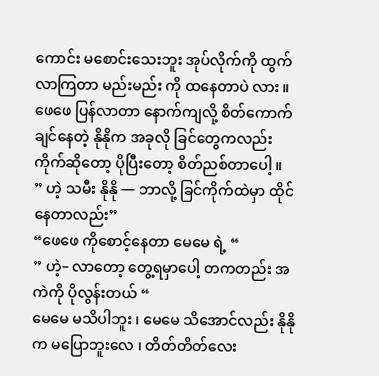ကောင်း မစောင်းသေးဘူး အုပ်လိုက်ကို ထွက်လာကြတာ မည်းမည်း ကို ထနေတာပဲ လား ။
ဖေဖေ ပြန်လာတာ နောက်ကျလို့ စိတ်ကောက်ချင်နေတဲ့ နိုနိုက အခုလို ခြင်တွေကလည်း ကိုက်ဆိုတော့ ပိုပြီးတော့ စိတ်ညစ်တာပေါ့ ။
” ဟဲ့ သမီး နိုနို — ဘာလို့ ခြင်ကိုက်ထဲမှာ ထိုင်နေတာလည်း”
“ဖေဖေ ကိုစောင့်နေတာ မေမေ ရဲ့ “
” ဟဲ့– လာတော့ တွေ့ရမှာပေါ့ တကတည်း အကဲကို ပိုလွန်းတယ် “
မေမေ မသိပါဘူး ၊ မေမေ သိအောင်လည်း နိုနိုက မပြောဘူးလေ ၊ တိတ်တိတ်လေး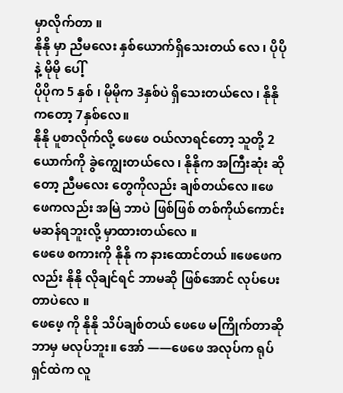မှာလိုက်တာ ။
နိုနို မှာ ညီမလေး နှစ်ယောက်ရှိသေးတယ် လေ ၊ ပိုပို နဲ့ မိုမို ပေါ့်
ပိုပိုက 5 နှစ် ၊ မိုမိုက 3နှစ်ပဲ ရှိသေးတယ်လေ ၊ နိုနိုကတော့ 7နှစ်လေ။
နိုနို ပူစာလိုက်လို့ ဖေဖေ ဝယ်လာရင်တော့ သူတို့ 2ယောက်ကို ခွဲကျွေးတယ်လေ ၊ နိုနိုက အကြီးဆုံး ဆိုတော့ ညီမလေး တွေကိုလည်း ချစ်တယ်လေ ။ဖေဖေကလည်း အမြဲ ဘာပဲ ဖြစ်ဖြစ် တစ်ကိုယ်ကောင်းမဆန်ရဘူးလို့ မှာထားတယ်လေ ။
ဖေဖေ စကားကို နိုနို က နားထောင်တယ် ။ဖေဖေကလည်း နိုနို လိုချင်ရင် ဘာမဆို ဖြစ်အောင် လုပ်ပေးတာပဲလေ ။
ဖေဖေ့ ကို နိုနို သိပ်ချစ်တယ် ဖေဖေ မကြိုက်တာဆို ဘာမှ မလုပ်ဘူး။ အော် ——ဖေဖေ အလုပ်က ရုပ်ရှင်ထဲက လူ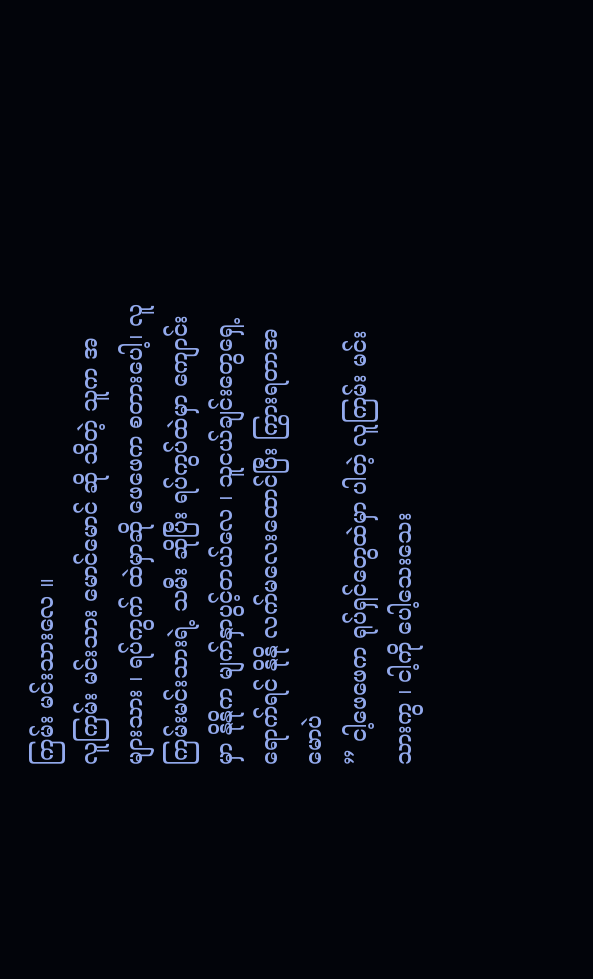ကြမ်း မင်းသားလေ ။
လူကြမ်း မင်းသား မောင်မောင် ဆို သိတဲ့ သူက အများသား ၊ ရပ်ကွက် ထဲမှာဆို ဖေဖေက စတားပေါ့၊ လူကြမ်းမင်းသားရဲ့ သမီး ဆိုပြီး ရပ်ကွပ်ထဲမှာ ကျောင်းမှာ နိုနိုက မျက်နှာပွင့်တယ်လေ ၊ သူငယ်ချင်းတွေရှေ့ရောက်ရင် နိုနို လက်မလေးထောင်ပြီး ကြွားရတာအမောပဲ
” ငါ့ဖေဖေက ရုပ်ရှင်တွေထဲမှာ ပါတဲ့ လူကြမ်း မင်းသားကွ ၊ ငါ့ကို ပေါ့သေးသေး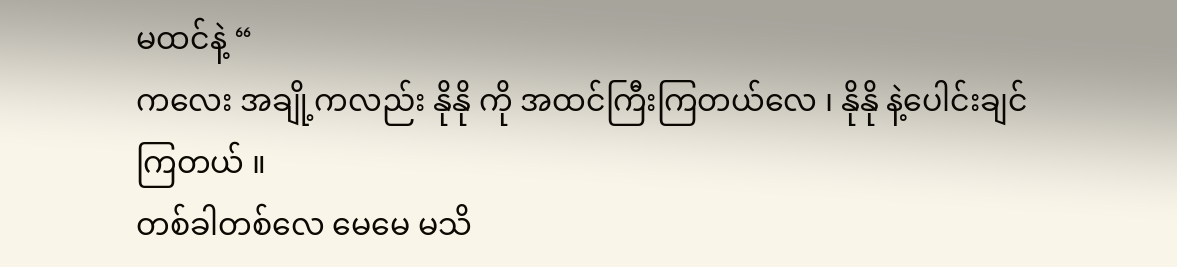မထင်နဲ့ “
ကလေး အချို့ကလည်း နိုနို ကို အထင်ကြီးကြတယ်လေ ၊ နိုနို နဲ့ပေါင်းချင်ကြတယ် ။
တစ်ခါတစ်လေ မေမေ မသိ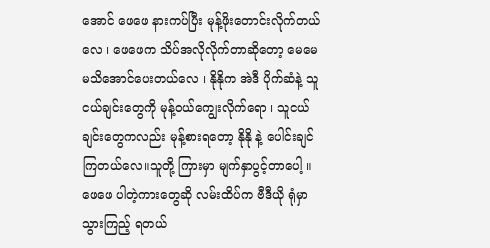အောင် ဖေဖေ နားကပ်ပြီး မုန့်ဖိုးတောင်းလိုက်တယ်လေ ၊ ဖေဖေက သိပ်အလိုလိုက်တာဆိုတော့ မေမေ မသိအောင်ပေးတယ်လေ ၊ နိုနိုက အဲဒီ ပိုက်ဆံနဲ့ သူငယ်ချင်းတွေကို မုန့်ဝယ်ကျွေးလိုက်ရော ၊ သူငယ်ချင်းတွေကလည်း မုန့်စားရတော့ နိုနို နဲ့ ပေါင်းချင်ကြတယ်လေ။သူတို့ ကြားမှာ မျက်နှာပွင့်တာပေါ့ ။
ဖေဖေ ပါတဲ့ကားတွေဆို လမ်းထိပ်က ဗီဒီယို ရုံမှာ သွားကြည့် ရတယ်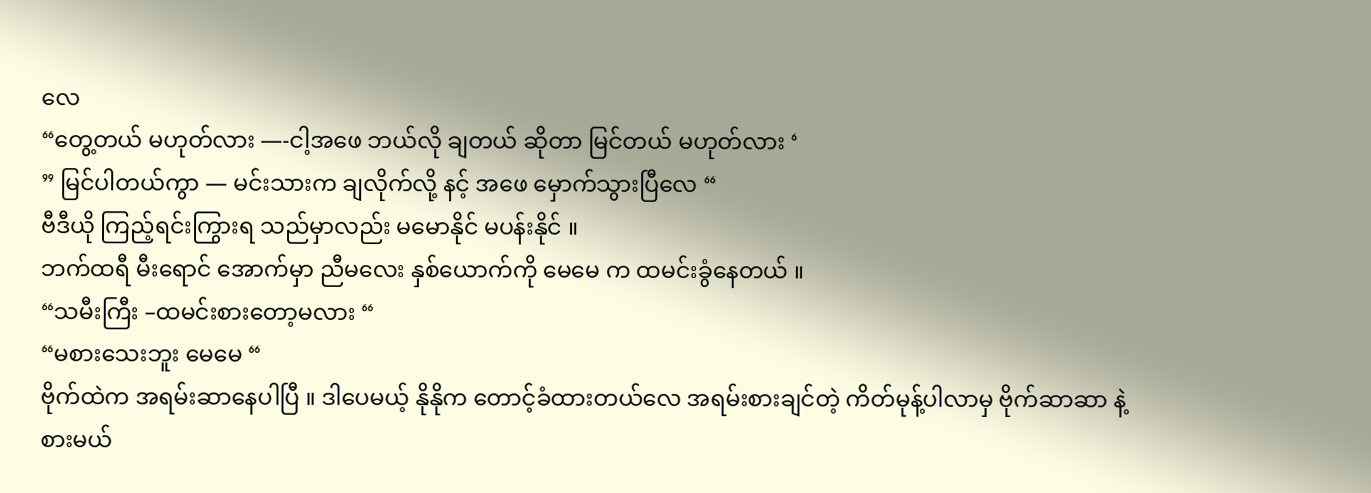လေ
“တွေ့တယ် မဟုတ်လား —-ငါ့အဖေ ဘယ်လို ချတယ် ဆိုတာ မြင်တယ် မဟုတ်လား ‘
” မြင်ပါတယ်ကွာ — မင်းသားက ချလိုက်လို့ နင့် အဖေ မှောက်သွားပြီလေ “
ဗီဒီယို ကြည့်ရင်းကြွားရ သည်မှာလည်း မမောနိုင် မပန်းနိုင် ။
ဘက်ထရီ မီးရောင် အောက်မှာ ညီမလေး နှစ်ယောက်ကို မေမေ က ထမင်းခွံနေတယ် ။
“သမီးကြီး –ထမင်းစားတော့မလား “
“မစားသေးဘူး မေမေ “
ဗိုက်ထဲက အရမ်းဆာနေပါပြီ ။ ဒါပေမယ့် နိုနိုက တောင့်ခံထားတယ်လေ အရမ်းစားချင်တဲ့ ကိတ်မုန့်ပါလာမှ ဗိုက်ဆာဆာ နဲ့ စားမယ်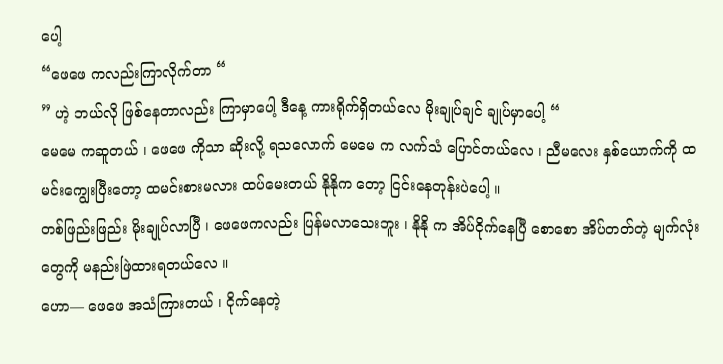ပေါ့
“ဖေဖေ ကလည်းကြာလိုက်တာ “
” ဟဲ့ ဘယ်လို ဖြစ်နေတာလည်း ကြာမှာပေါ့ ဒီနေ့ ကားရိုက်ရှိတယ်လေ မိုးချုပ်ချင် ချုပ်မှာပေါ့ “
မေမေ ကဆူတယ် ၊ ဖေဖေ ကိုသာ ဆိုးလို့ ရသလောက် မေမေ က လက်သံ ပြောင်တယ်လေ ၊ ညီမလေး နှစ်ယောက်ကို ထမင်းကျွေးပြီးတော့ ထမင်းစားမလား ထပ်မေးတယ် နိုနိုက တော့ ငြင်းနေတုန်းပဲပေါ့ ။
တစ်ဖြည်းဖြည်း မိုးချုပ်လာပြီ ၊ ဖေဖေကလည်း ပြန်မလာသေးဘူး ၊ နိုနို က အိပ်ငိုက်နေပြီ စောစော အိပ်တတ်တဲ့ မျက်လုံးတွေကို မနည်းဖြဲထားရတယ်လေ ။
ဟော— ဖေဖေ အသံကြားတယ် ၊ ငိုက်နေတဲ့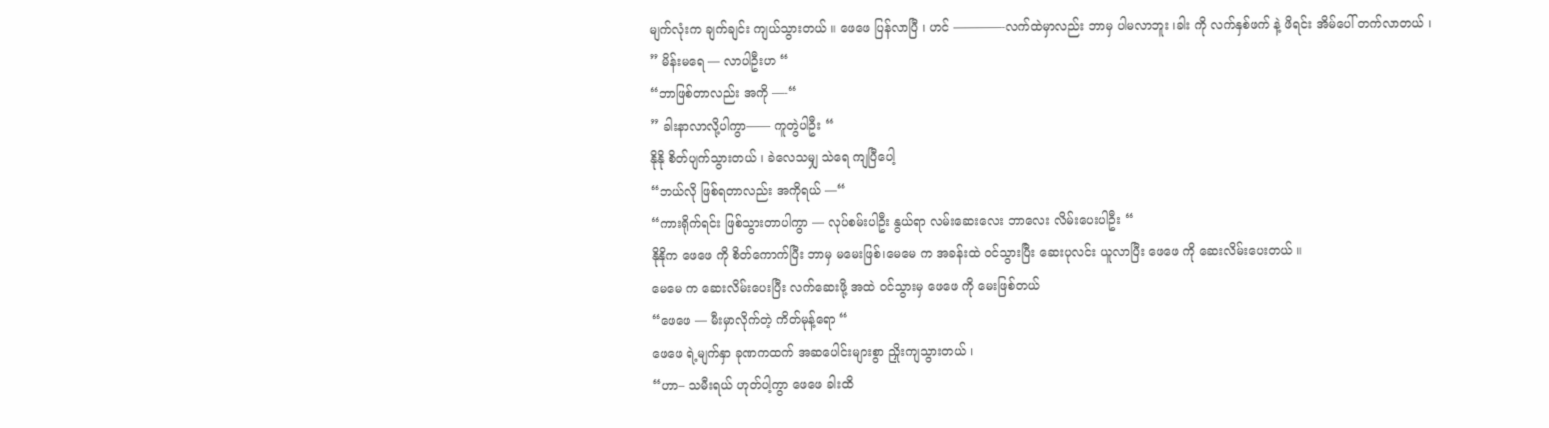မျက်လုံးက ချက်ချင်း ကျယ်သွားတယ် ။ ဖေဖေ ပြန်လာပြီ ၊ ဟင် ————-လက်ထဲမှာလည်း ဘာမှ ပါမလာဘူး ၊ခါး ကို လက်နှစ်ဖက် နဲ့ ဖိရင်း အိမ်ပေါ် တက်လာတယ် ၊
” မိန်းမရေ — လာပါဦးဟ “
“ဘာဖြစ်တာလည်း အကို —-“
” ခါးနာလာလို့ပါကွာ—— ကူတွဲပါဦး “
နိုနို စိတ်ပျက်သွားတယ် ၊ ခဲလေသမျှ သဲရေ ကျပြီပေါ့
“ဘယ်လို ဖြစ်ရတာလည်း အကိုရယ် —“
“ကားရိုက်ရင်း ဖြစ်သွားတာပါကွာ — လုပ်စမ်းပါဦး နွယ်ရာ လမ်းဆေးလေး ဘာလေး လိမ်းပေးပါဦး “
နိုနိုက ဖေဖေ ကို စိတ်ကောက်ပြီး ဘာမှ မမေးဖြစ်၊မေမေ က အခန်းထဲ ဝင်သွားပြီး ဆေးပုလင်း ယူလာပြီး ဖေဖေ ကို ဆေးလိမ်းပေးတယ် ။
မေမေ က ဆေးလိမ်းပေးပြီး လက်ဆေးဖို့ အထဲ ဝင်သွားမှ ဖေဖေ ကို မေးဖြစ်တယ်
“ဖေဖေ — မီးမှာလိုက်တဲ့ ကိတ်မုန့်ရော “
ဖေဖေ ရဲ့မျက်နှာ ခုဏကထက် အဆပေါင်းများစွာ ညှိုးကျသွားတယ် ၊
“ဟာ– သမီးရယ် ဟုတ်ပါ့ကွာ ဖေဖေ ခါးထိ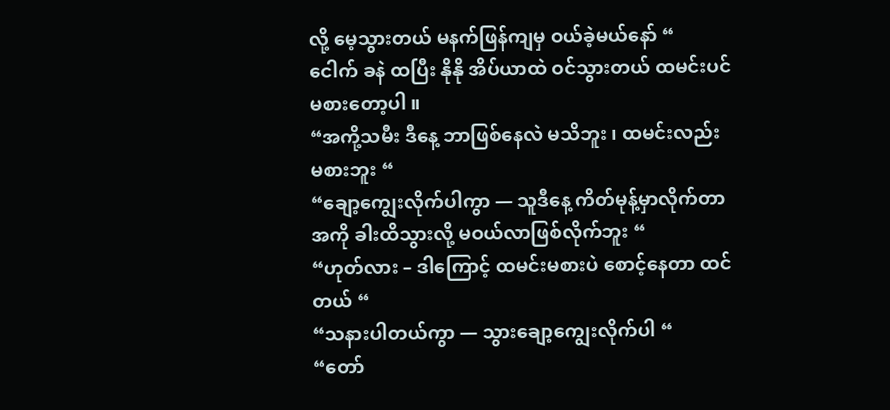လို့ မေ့သွားတယ် မနက်ဖြန်ကျမှ ဝယ်ခဲ့မယ်နော် “
ငေါက် ခနဲ ထပြီး နိုနို အိပ်ယာထဲ ဝင်သွားတယ် ထမင်းပင် မစားတော့ပါ ။
“အကို့သမီး ဒီနေ့ ဘာဖြစ်နေလဲ မသိဘူး ၊ ထမင်းလည်း မစားဘူး “
“ချော့ကျွေးလိုက်ပါကွာ — သူဒီနေ့ ကိတ်မုန့်မှာလိုက်တာ အကို ခါးထိသွားလို့ မဝယ်လာဖြစ်လိုက်ဘူး “
“ဟုတ်လား – ဒါကြောင့် ထမင်းမစားပဲ စောင့်နေတာ ထင်တယ် “
“သနားပါတယ်ကွာ — သွားချော့ကျွေးလိုက်ပါ “
“တော်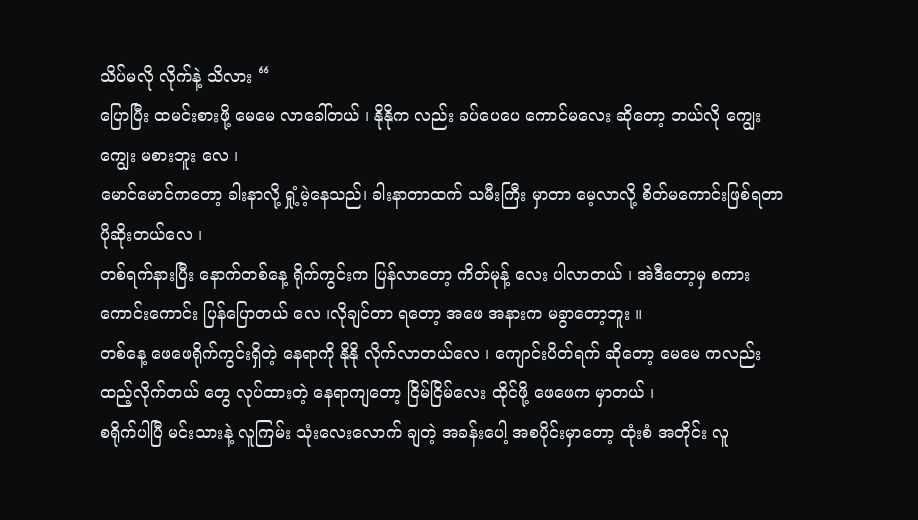သိပ်မလို လိုက်နဲ့ သိလား “
ပြောပြီး ထမင်းစားဖို့ မေမေ လာခေါ်တယ် ၊ နိုနိုက လည်း ခပ်ပေပေ ကောင်မလေး ဆိုတော့ ဘယ်လို ကျွေးကျွေး မစားဘူး လေ ၊
မောင်မောင်ကတော့ ခါးနာလို့ ရှုံ့မဲ့နေသည်၊ ခါးနာတာထက် သမီးကြီး မှာတာ မေ့လာလို့ စိတ်မကောင်းဖြစ်ရတာ ပိုဆိုးတယ်လေ ၊
တစ်ရက်နားပြီး နောက်တစ်နေ့ ရိုက်ကွင်းက ပြန်လာတော့ ကိတ်မုန့် လေး ပါလာတယ် ၊ အဲဒီတော့မှ စကား ကောင်းကောင်း ပြန်ပြောတယ် လေ ၊လိုချင်တာ ရတော့ အဖေ အနားက မခွာတော့ဘူး ။
တစ်နေ့ ဖေဖေရိုက်ကွင်းရှိတဲ့ နေရာကို နိုနို လိုက်လာတယ်လေ ၊ ကျောင်းပိတ်ရက် ဆိုတော့ မေမေ ကလည်း ထည့်လိုက်တယ် တွေ လုပ်ထားတဲ့ နေရာကျတော့ ငြိမ်ငြိမ်လေး ထိုင်ဖို့ ဖေဖေက မှာတယ် ၊
စရိုက်ပါပြီ မင်းသားနဲ့ လူကြမ်း သုံးလေးလောက် ချတဲ့ အခန်းပေါ့ အစပိုင်းမှာတော့ ထုံးစံ အတိုင်း လူ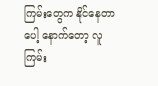ကြမ်းတွေက နိုင်နေတာပေါ့ နောက်တော့ လူကြမ်း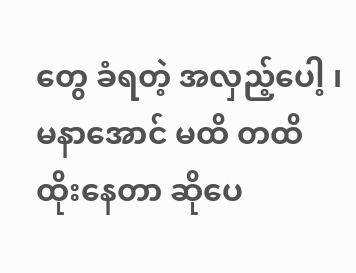တွေ ခံရတဲ့ အလှည့်ပေါ့ ၊ မနာအောင် မထိ တထိ ထိုးနေတာ ဆိုပေ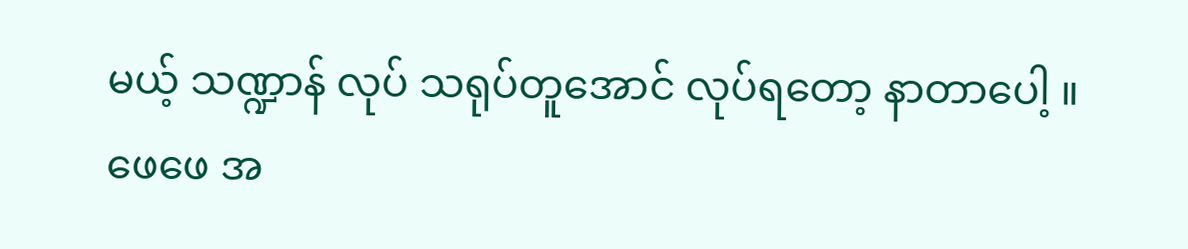မယ့် သဏ္ဍာန် လုပ် သရုပ်တူအောင် လုပ်ရတော့ နာတာပေါ့ ။ဖေဖေ အ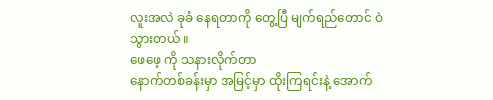လူးအလဲ ခုခံ နေရတာကို တွေ့ပြီ မျက်ရည်တောင် ဝဲ သွားတယ် ။
ဖေဖေ့ ကို သနားလိုက်တာ
နောက်တစ်ခန်းမှာ အမြင့်မှာ ထိုးကြရင်းနဲ့ အောက်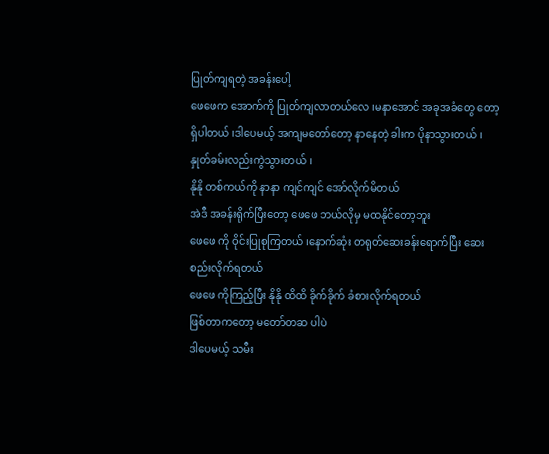ပြုတ်ကျရတဲ့ အခန်းပေါ့
ဖေဖေက အောက်ကို ပြုတ်ကျလာတယ်လေ ၊မနာအောင် အခုအခံတွေ တော့ရှိပါတယ် ၊ဒါပေမယ့် အကျမတော်တော့ နာနေတဲ့ ခါးက ပိုနာသွားတယ် ၊ နှုတ်ခမ်းလည်းကွဲသွားတယ် ၊
နိုနို တစ်ကယ်ကို နာနာ ကျင်ကျင် အော်လိုက်မိတယ်
အဲဒီ အခန်းရိုက်ပြီးတော့ ဖေဖေ ဘယ်လိုမှ မထနိုင်တော့ဘူး
ဖေဖေ ကို ဝိုင်းပြုစုကြတယ် ၊နောက်ဆုံး တရုတ်ဆေးခန်းရောက်ပြီး ဆေးစည်းလိုက်ရတယ်
ဖေဖေ ကိုကြည့်ပြီး နိုနို ထိထိ ခိုက်ခိုက် ခံစားလိုက်ရတယ်
ဖြစ်တာကတော့ မတော်တဆ ပါပဲ
ဒါပေမယ့် သမီး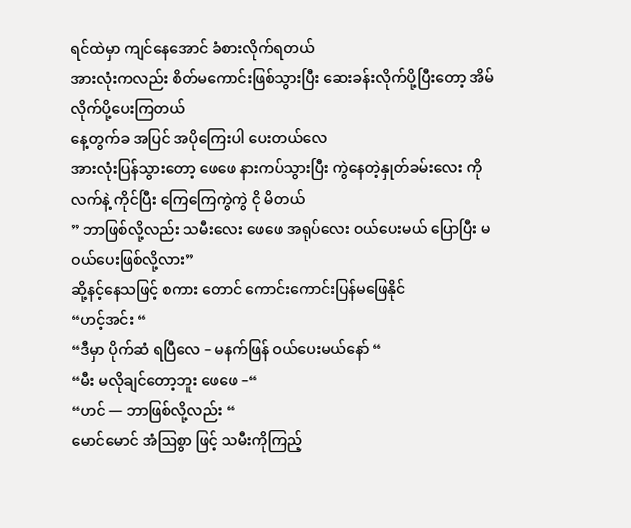ရင်ထဲမှာ ကျင်နေအောင် ခံစားလိုက်ရတယ်
အားလုံးကလည်း စိတ်မကောင်းဖြစ်သွားပြီး ဆေးခန်းလိုက်ပို့ပြီးတော့ အိမ်လိုက်ပို့ပေးကြတယ်
နေ့တွက်ခ အပြင် အပိုကြေးပါ ပေးတယ်လေ
အားလုံးပြန်သွားတော့ ဖေဖေ နားကပ်သွားပြီး ကွဲနေတဲ့နှုတ်ခမ်းလေး ကို လက်နဲ့ ကိုင်ပြီး ကြေကြေကွဲကွဲ ငို မိတယ်
” ဘာဖြစ်လို့လည်း သမီးလေး ဖေဖေ အရုပ်လေး ဝယ်ပေးမယ် ပြောပြီး မဝယ်ပေးဖြစ်လို့လား”
ဆို့နင့်နေသဖြင့် စကား တောင် ကောင်းကောင်းပြန်မဖြေနိုင်
“ဟင့်အင်း “
“ဒီမှာ ပိုက်ဆံ ရပြီလေ – မနက်ဖြန် ဝယ်ပေးမယ်နော် “
“မီး မလိုချင်တော့ဘူး ဖေဖေ –“
“ဟင် — ဘာဖြစ်လို့လည်း “
မောင်မောင် အံဩစွာ ဖြင့် သမီးကိုကြည့်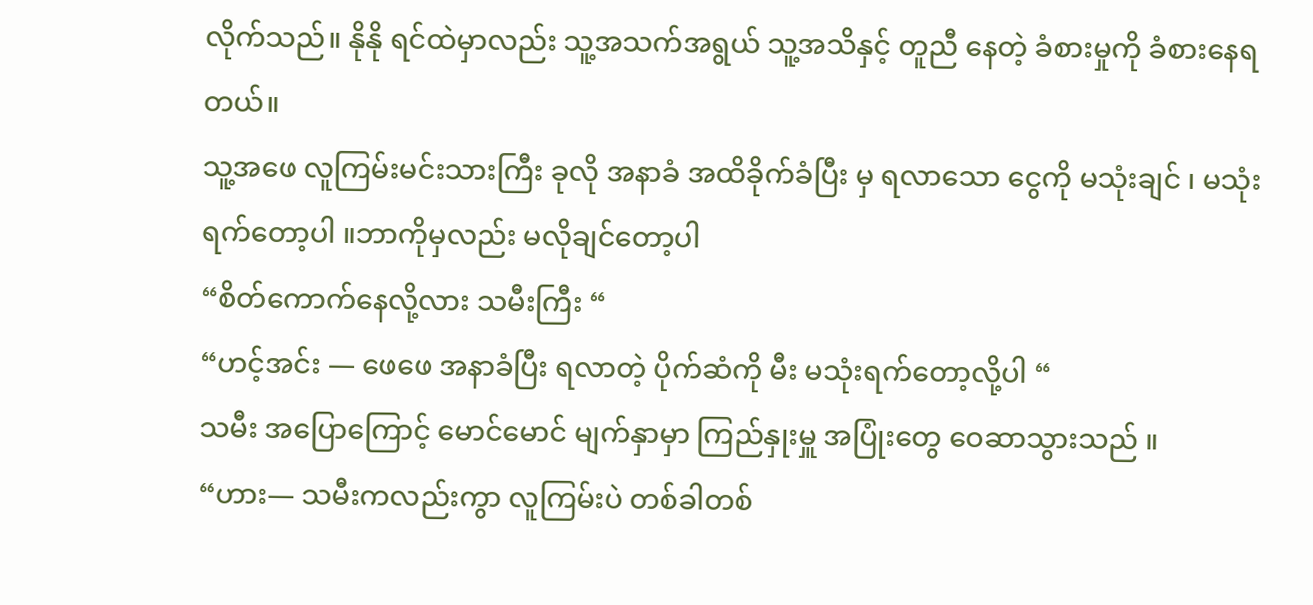လိုက်သည်။ နိုနို ရင်ထဲမှာလည်း သူ့အသက်အရွယ် သူ့အသိနှင့် တူညီ နေတဲ့ ခံစားမှုကို ခံစားနေရတယ်။
သူ့အဖေ လူကြမ်းမင်းသားကြီး ခုလို အနာခံ အထိခိုက်ခံပြီး မှ ရလာသော ငွေကို မသုံးချင် ၊ မသုံးရက်တော့ပါ ။ဘာကိုမှလည်း မလိုချင်တော့ပါ
“စိတ်ကောက်နေလို့လား သမီးကြီး “
“ဟင့်အင်း — ဖေဖေ အနာခံပြီး ရလာတဲ့ ပိုက်ဆံကို မီး မသုံးရက်တော့လို့ပါ “
သမီး အပြောကြောင့် မောင်မောင် မျက်နှာမှာ ကြည်နှုးမှူ အပြုံးတွေ ဝေဆာသွားသည် ။
“ဟား— သမီးကလည်းကွာ လူကြမ်းပဲ တစ်ခါတစ်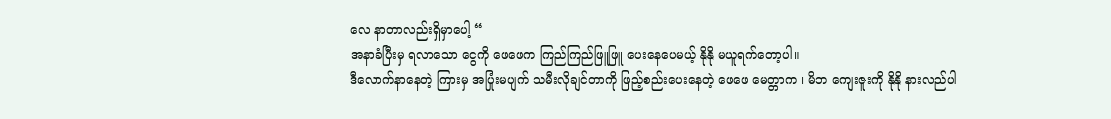လေ နာတာလည်းရှိမှာပေါ့ “
အနာခံပြီးမှ ရလာသော ငွေကို ဖေဖေက ကြည်ကြည်ဖြူဖြူ ပေးနေပေမယ့် နိုနို မယူရက်တော့ပါ။
ဒီလောက်နာနေတဲ့ ကြားမှ အပြုံးမပျက် သမီးလိုချင်တာကို ဖြည့်စည်းပေးနေတဲ့ ဖေဖေ မေတ္တာက ၊ မိဘ ကျေးဇူးကို နိုနို နားလည်ပါ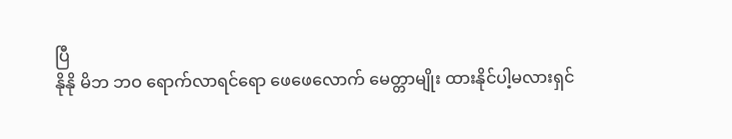ပြီ
နိုနို မိဘ ဘဝ ရောက်လာရင်ရော ဖေဖေလောက် မေတ္တာမျိုး ထားနိုင်ပါ့မလားရှင်